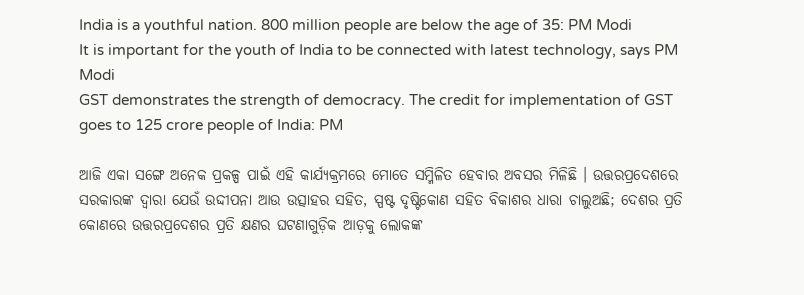India is a youthful nation. 800 million people are below the age of 35: PM Modi
It is important for the youth of India to be connected with latest technology, says PM Modi
GST demonstrates the strength of democracy. The credit for implementation of GST goes to 125 crore people of India: PM

ଆଜି ଏକା ସଙ୍ଗେ ଅନେକ ପ୍ରକଳ୍ପ ପାଇଁ ଏହି କାର୍ଯ୍ୟକ୍ରମରେ ମୋତେ ସମ୍ମିଳିତ ହେବାର ଅବସର ମିଳିଛି । ଉତ୍ତରପ୍ରଦେଶରେ ସରକାରଙ୍କ ଦ୍ୱାରା ଯେଉଁ ଉଦ୍ଦୀପନା ଆଉ ଉତ୍ସାହର ସହିତ, ସ୍ପଷ୍ଟ ଦୃଷ୍ଟିକୋଣ ସହିତ ବିକାଶର ଧାରା ଚାଲୁଅଛି; ଦେଶର ପ୍ରତି କୋଣରେ ଉତ୍ତରପ୍ରଦେଶର ପ୍ରତି କ୍ଷଣର ଘଟଣାଗୁଡ଼ିକ ଆଡ଼କୁ ଲୋକଙ୍କ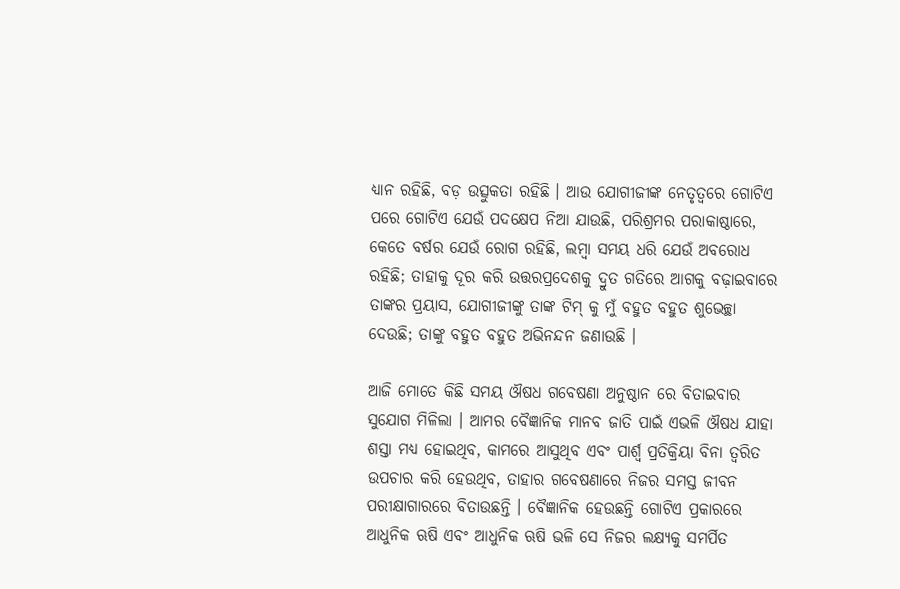ଧ୍ୟାନ ରହିଛି, ବଡ଼ ଉତ୍ସୁକତା ରହିଛି । ଆଉ ଯୋଗୀଜୀଙ୍କ ନେତୃତ୍ୱରେ ଗୋଟିଏ ପରେ ଗୋଟିଏ ଯେଉଁ ପଦକ୍ଷେପ ନିଆ ଯାଉଛି, ପରିଶ୍ରମର ପରାକାଷ୍ଠାରେ, କେତେ ବର୍ଷର ଯେଉଁ ରୋଗ ରହିଛି, ଲମ୍ବା ସମୟ ଧରି ଯେଉଁ ଅବରୋଧ ରହିଛି; ତାହାକୁ ଦୂର କରି ଉତ୍ତରପ୍ରଦେଶକୁ ଦ୍ରୁତ ଗତିରେ ଆଗକୁ ବଢ଼ାଇବାରେ ତାଙ୍କର ପ୍ରୟାସ, ଯୋଗୀଜୀଙ୍କୁ ତାଙ୍କ ଟିମ୍ କୁ ମୁଁ ବହୁତ ବହୁତ ଶୁଭେଚ୍ଛା ଦେଉଛି; ତାଙ୍କୁ ବହୁତ ବହୁତ ଅଭିନନ୍ଦନ ଜଣାଉଛି ।

ଆଜି ମୋତେ କିଛି ସମୟ ଔଷଧ ଗବେଷଣା ଅନୁଷ୍ଠାନ ରେ ବିତାଇବାର ସୁଯୋଗ ମିଳିଲା । ଆମର ବୈଜ୍ଞାନିକ ମାନବ ଜାତି ପାଇଁ ଏଭଳି ଔଷଧ ଯାହା ଶସ୍ତା ମଧ୍ୟ ହୋଇଥିବ, କାମରେ ଆସୁଥିବ ଏବଂ ପାର୍ଶ୍ଵ ପ୍ରତିକ୍ରିୟା ବିନା ତ୍ୱରିତ ଉପଚାର କରି ହେଉଥିବ, ତାହାର ଗବେଷଣାରେ ନିଜର ସମସ୍ତ ଜୀବନ ପରୀକ୍ଷାଗାରରେ ବିତାଉଛନ୍ତି । ବୈଜ୍ଞାନିକ ହେଉଛନ୍ତି ଗୋଟିଏ ପ୍ରକାରରେ ଆଧୁନିକ ଋଷି ଏବଂ ଆଧୁନିକ ଋଷି ଭଳି ସେ ନିଜର ଲକ୍ଷ୍ୟକୁ ସମର୍ପିତ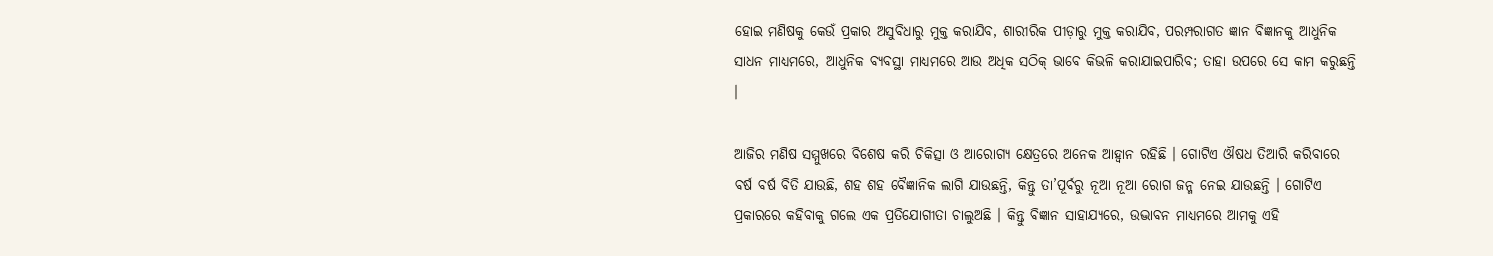ହୋଇ ମଣିଷକୁ କେଉଁ ପ୍ରକାର ଅସୁବିଧାରୁ ମୁକ୍ତ କରାଯିବ, ଶାରୀରିକ ପୀଡ଼ାରୁ ମୁକ୍ତ କରାଯିବ, ପରମ୍ପରାଗତ ଜ୍ଞାନ ବିଜ୍ଞାନକୁ ଆଧୁନିକ ସାଧନ ମାଧ୍ୟମରେ, ଆଧୁନିକ ବ୍ୟବସ୍ଥା ମାଧ୍ୟମରେ ଆଉ ଅଧିକ ସଠିକ୍ ଭାବେ କିଭଳି କରାଯାଇପାରିବ; ତାହା ଉପରେ ସେ କାମ କରୁଛନ୍ତି ।

ଆଜିର ମଣିଷ ସମ୍ମୁଖରେ ବିଶେଷ କରି ଚିକିତ୍ସା ଓ ଆରୋଗ୍ୟ କ୍ଷେତ୍ରରେ ଅନେକ ଆହ୍ୱାନ ରହିଛି । ଗୋଟିଏ ଔଷଧ ତିଆରି କରିବାରେ ବର୍ଷ ବର୍ଷ ବିତି ଯାଉଛି, ଶହ ଶହ ବୈଜ୍ଞାନିକ ଲାଗି ଯାଉଛନ୍ତି, କିନ୍ତୁ ତା’ପୂର୍ବରୁ ନୂଆ ନୂଆ ରୋଗ ଜନ୍ମ ନେଇ ଯାଉଛନ୍ତି । ଗୋଟିଏ ପ୍ରକାରରେ କହିବାକୁ ଗଲେ ଏକ ପ୍ରତିଯୋଗୀତା ଚାଲୁଅଛି । କିନ୍ତୁ ବିଜ୍ଞାନ ସାହାଯ୍ୟରେ, ଉଦ୍ଭାବନ ମାଧ୍ୟମରେ ଆମକୁ ଏହି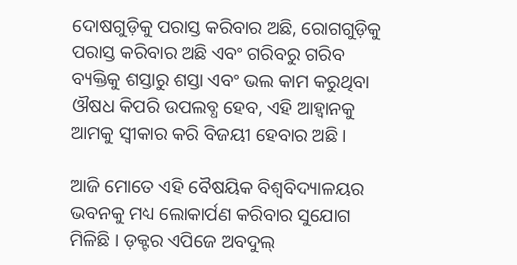ଦୋଷଗୁଡ଼ିକୁ ପରାସ୍ତ କରିବାର ଅଛି, ରୋଗଗୁଡ଼ିକୁ ପରାସ୍ତ କରିବାର ଅଛି ଏବଂ ଗରିବରୁ ଗରିବ ବ୍ୟକ୍ତିକୁ ଶସ୍ତାରୁ ଶସ୍ତା ଏବଂ ଭଲ କାମ କରୁଥିବା ଔଷଧ କିପରି ଉପଲବ୍ଧ ହେବ, ଏହି ଆହ୍ୱାନକୁ ଆମକୁ ସ୍ୱୀକାର କରି ବିଜୟୀ ହେବାର ଅଛି ।

ଆଜି ମୋତେ ଏହି ବୈଷୟିକ ବିଶ୍ୱବିଦ୍ୟାଳୟର ଭବନକୁ ମଧ୍ୟ ଲୋକାର୍ପଣ କରିବାର ସୁଯୋଗ ମିଳିଛି । ଡ଼କ୍ଟର ଏପିଜେ ଅବଦୁଲ୍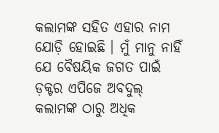କଲାମଙ୍କ ସହିତ ଏହାର ନାମ ଯୋଡ଼ି ହୋଇଛି । ମୁଁ ମାନୁ ନାହିଁ ଯେ ବୈଷୟିକ ଜଗତ ପାଇଁ ଡ଼କ୍ଟର ଏପିଜେ ଅବଦୁଲ୍ କଲାମଙ୍କ ଠାରୁ ଅଧିକ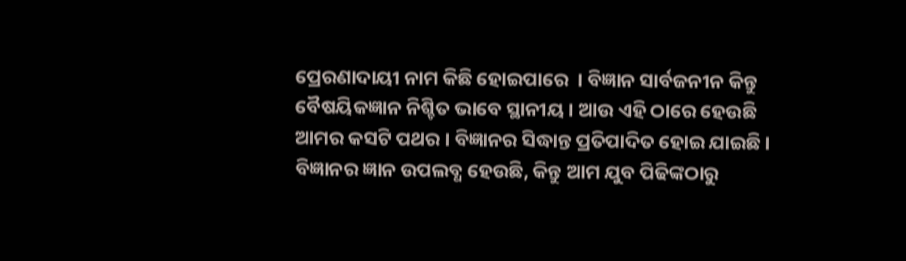ପ୍ରେରଣାଦାୟୀ ନାମ କିଛି ହୋଇପାରେ  । ବିଜ୍ଞାନ ସାର୍ବଜନୀନ କିନ୍ତୁ ବୈଷୟିକଜ୍ଞାନ ନିଶ୍ଚିତ ଭାବେ ସ୍ଥାନୀୟ । ଆଉ ଏହି ଠାରେ ହେଉଛି ଆମର କସଟି ପଥର । ବିଜ୍ଞାନର ସିଦ୍ଧାନ୍ତ ପ୍ରତିପାଦିତ ହୋଇ ଯାଇଛି । ବିଜ୍ଞାନର ଜ୍ଞାନ ଉପଲବ୍ଧ ହେଉଛି, କିନ୍ତୁ ଆମ ଯୁବ ପିଢିଙ୍କଠାରୁ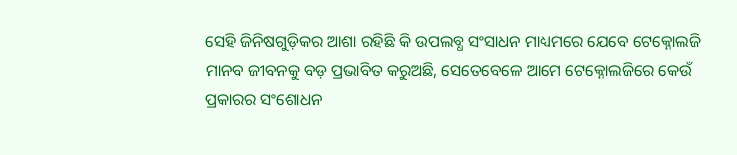ସେହି ଜିନିଷଗୁଡ଼ିକର ଆଶା ରହିଛି କି ଉପଲବ୍ଧ ସଂସାଧନ ମାଧ୍ୟମରେ ଯେବେ ଟେକ୍ନୋଲଜି ମାନବ ଜୀବନକୁ ବଡ଼ ପ୍ରଭାବିତ କରୁଅଛି, ସେତେବେଳେ ଆମେ ଟେକ୍ନୋଲଜିରେ କେଉଁ ପ୍ରକାରର ସଂଶୋଧନ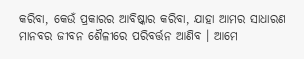କରିବା, କେଉଁ ପ୍ରକାରର ଆବିଷ୍କାର କରିବା, ଯାହା ଆମର ସାଧାରଣ ମାନବର ଜୀବନ ଶୈଳୀରେ ପରିବର୍ତ୍ତନ ଆଣିବ । ଆମେ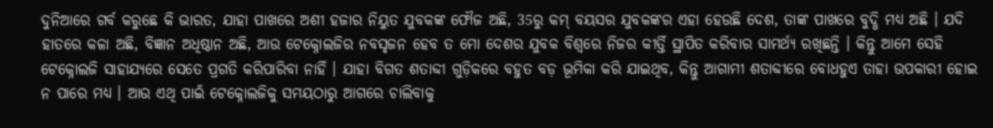ଦୁନିଆରେ ଗର୍ବ କରୁଛେ କି ଭାରତ, ଯାହା ପାଖରେ ଅଶୀ ହଜାର ନିୟୁତ ଯୁବକଙ୍କ ଫୌଜ ଅଛି, 35ରୁ କମ୍ ବୟସର ଯୁବକଙ୍କର ଏହା ହେଉଛି ଦେଶ, ତାଙ୍କ ପାଖରେ ବୁଦ୍ଧି ମଧ୍ୟ ଅଛି । ଯଦି ହାତରେ କଳା ଅଛି, ବିଜ୍ଞାନ ଅଧିଷ୍ଠାନ ଅଛି, ଆଉ ଟେକ୍ନୋଲଜିର ନବସୃଜନ ହେବ ତ ମୋ ଦେଶର ଯୁବକ ବିଶ୍ୱରେ ନିଜର କୀର୍ତ୍ତି ସ୍ଥାପିତ କରିବାର ସାମର୍ଥ୍ୟ ରଖିଛନ୍ତି । କିନ୍ତୁ ଆମେ ସେହି ଟେକ୍ନୋଲଜି ସାହାଯ୍ୟରେ ସେତେ ପ୍ରଗତି କରିପାରିବା ନାହିଁ । ଯାହା ବିଗତ ଶତାବ୍ଦୀ ଗୁଡ଼ିକରେ ବହୁତ ବଡ଼ ଭୂମିକା କରି ଯାଇଥିବ, କିନ୍ତୁ ଆଗାମୀ ଶତାବ୍ଦୀରେ ବୋଧହୁଏ ତାହା ଉପକାରୀ ହୋଇ ନ ପାରେ ମଧ୍ୟ । ଆଉ ଏଥି ପାଇଁ ଟେକ୍ନୋଲଜିକୁ ସମୟଠାରୁ ଆଗରେ ଚାଲିବାକୁ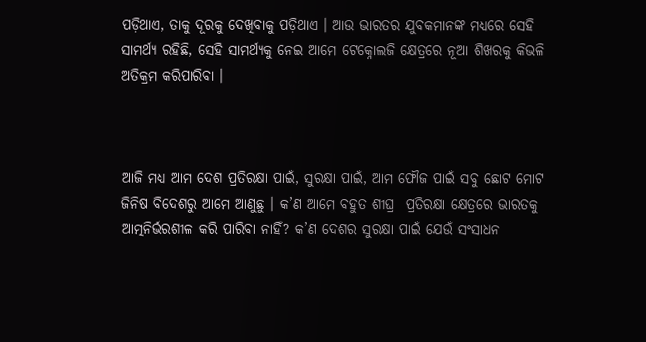ପଡ଼ିଥାଏ, ତାକୁ ଦୂରକୁ ଦେଖିବାକୁ ପଡ଼ିଥାଏ । ଆଉ ଭାରତର ଯୁବକମାନଙ୍କ ମଧ୍ୟରେ ସେହି ସାମର୍ଥ୍ୟ ରହିଛି, ସେହି ସାମର୍ଥ୍ୟକୁ ନେଇ ଆମେ ଟେକ୍ନୋଲଜି କ୍ଷେତ୍ରରେ ନୂଆ ଶିଖରକୁ କିଭଳି ଅତିକ୍ରମ କରିପାରିବା ।



ଆଜି ମଧ୍ୟ ଆମ ଦେଶ ପ୍ରତିରକ୍ଷା ପାଇଁ, ସୁରକ୍ଷା ପାଇଁ, ଆମ ଫୌଜ ପାଇଁ ସବୁ ଛୋଟ ମୋଟ ଜିନିଷ ବିଦେଶରୁ ଆମେ ଆଣୁଛୁ । କ’ଣ ଆମେ ବହୁତ ଶୀଘ୍ର  ପ୍ରତିରକ୍ଷା କ୍ଷେତ୍ରରେ ଭାରତକୁ ଆତ୍ମନିର୍ଭରଶୀଳ କରି ପାରିବା ନାହିଁ? କ’ଣ ଦେଶର ସୁରକ୍ଷା ପାଇଁ ଯେଉଁ ସଂସାଧନ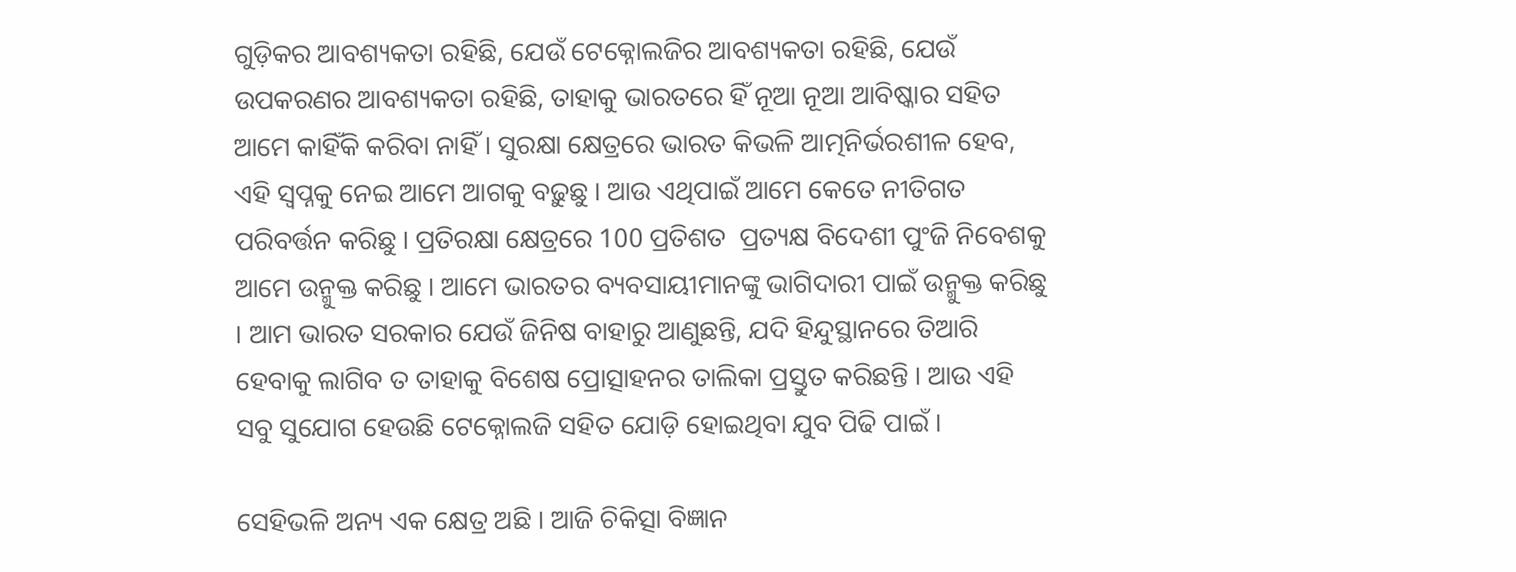ଗୁଡ଼ିକର ଆବଶ୍ୟକତା ରହିଛି, ଯେଉଁ ଟେକ୍ନୋଲଜିର ଆବଶ୍ୟକତା ରହିଛି, ଯେଉଁ ଉପକରଣର ଆବଶ୍ୟକତା ରହିଛି, ତାହାକୁ ଭାରତରେ ହିଁ ନୂଆ ନୂଆ ଆବିଷ୍କାର ସହିତ ଆମେ କାହିଁକି କରିବା ନାହିଁ । ସୁରକ୍ଷା କ୍ଷେତ୍ରରେ ଭାରତ କିଭଳି ଆତ୍ମନିର୍ଭରଶୀଳ ହେବ, ଏହି ସ୍ୱପ୍ନକୁ ନେଇ ଆମେ ଆଗକୁ ବଢ଼ୁଛୁ । ଆଉ ଏଥିପାଇଁ ଆମେ କେତେ ନୀତିଗତ ପରିବର୍ତ୍ତନ କରିଛୁ । ପ୍ରତିରକ୍ଷା କ୍ଷେତ୍ରରେ 100 ପ୍ରତିଶତ  ପ୍ରତ୍ୟକ୍ଷ ବିଦେଶୀ ପୁଂଜି ନିବେଶକୁ ଆମେ ଉନ୍ମୁକ୍ତ କରିଛୁ । ଆମେ ଭାରତର ବ୍ୟବସାୟୀମାନଙ୍କୁ ଭାଗିଦାରୀ ପାଇଁ ଉନ୍ମୁକ୍ତ କରିଛୁ । ଆମ ଭାରତ ସରକାର ଯେଉଁ ଜିନିଷ ବାହାରୁ ଆଣୁଛନ୍ତି, ଯଦି ହିନ୍ଦୁସ୍ଥାନରେ ତିଆରି ହେବାକୁ ଲାଗିବ ତ ତାହାକୁ ବିଶେଷ ପ୍ରୋତ୍ସାହନର ତାଲିକା ପ୍ରସ୍ତୁତ କରିଛନ୍ତି । ଆଉ ଏହି ସବୁ ସୁଯୋଗ ହେଉଛି ଟେକ୍ନୋଲଜି ସହିତ ଯୋଡ଼ି ହୋଇଥିବା ଯୁବ ପିଢି ପାଇଁ ।

ସେହିଭଳି ଅନ୍ୟ ଏକ କ୍ଷେତ୍ର ଅଛି । ଆଜି ଚିକିତ୍ସା ବିଜ୍ଞାନ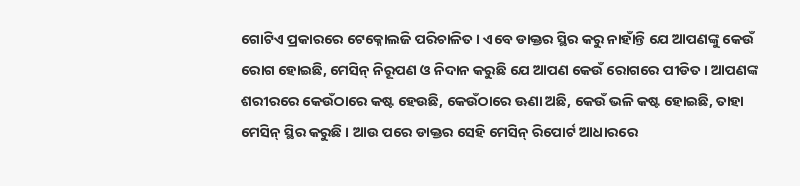ଗୋଟିଏ ପ୍ରକାରରେ ଟେକ୍ନୋଲଜି ପରିଚାଳିତ । ଏବେ ଡାକ୍ତର ସ୍ଥିର କରୁ ନାହାଁନ୍ତି ଯେ ଆପଣଙ୍କୁ କେଉଁ ରୋଗ ହୋଇଛି, ମେସିନ୍ ନିରୂପଣ ଓ ନିଦାନ କରୁଛି ଯେ ଆପଣ କେଉଁ ରୋଗରେ ପୀଡିତ । ଆପଣଙ୍କ ଶରୀରରେ କେଉଁଠାରେ କଷ୍ଟ ହେଉଛି, କେଉଁଠାରେ ଊଣା ଅଛି, କେଉଁ ଭଳି କଷ୍ଟ ହୋଇଛି, ତାହା ମେସିନ୍ ସ୍ଥିର କରୁଛି । ଆଉ ପରେ ଡାକ୍ତର ସେହି ମେସିନ୍ ରିପୋର୍ଟ ଆଧାରରେ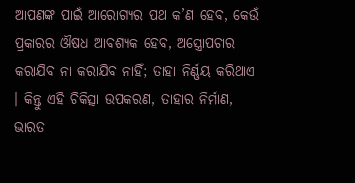ଆପଣଙ୍କ ପାଇଁ ଆରୋଗ୍ୟର ପଥ କ’ଣ ହେବ, କେଉଁ ପ୍ରକାରର ଔଷଧ ଆବଶ୍ୟକ ହେବ, ଅସ୍ତ୍ରୋପଚାର କରାଯିବ ନା କରାଯିବ ନାହିଁ; ତାହା ନିର୍ଣ୍ଣୟ କରିଥାଏ । କିନ୍ତୁ ଏହି ଚିକିତ୍ସା ଉପକରଣ, ତାହାର ନିର୍ମାଣ, ଭାରତ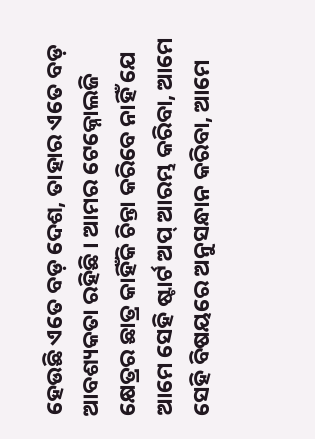ହେଉଛି ଏତେ ବଡ଼ ଦେଶ, ତାହାର ଏତେ ବଡ଼ ଆବଶ୍ୟକତା ରହିଛି । ଆମର ଟେକ୍ନୋଲଜି କ୍ଷେତ୍ରର ଛାତ୍ର କାହିଁକି ଚିନ୍ତା କରିବେ ନାହିଁ ଯେ ଆମେ ସେହି ଷ୍ଟାର୍ଟ ଅପ୍ ଆରମ୍ଭ କରିବା, ଆମେ ସେହି ବିଷୟରେ ଅନୁସନ୍ଧାନ କରିବା, ଆମେ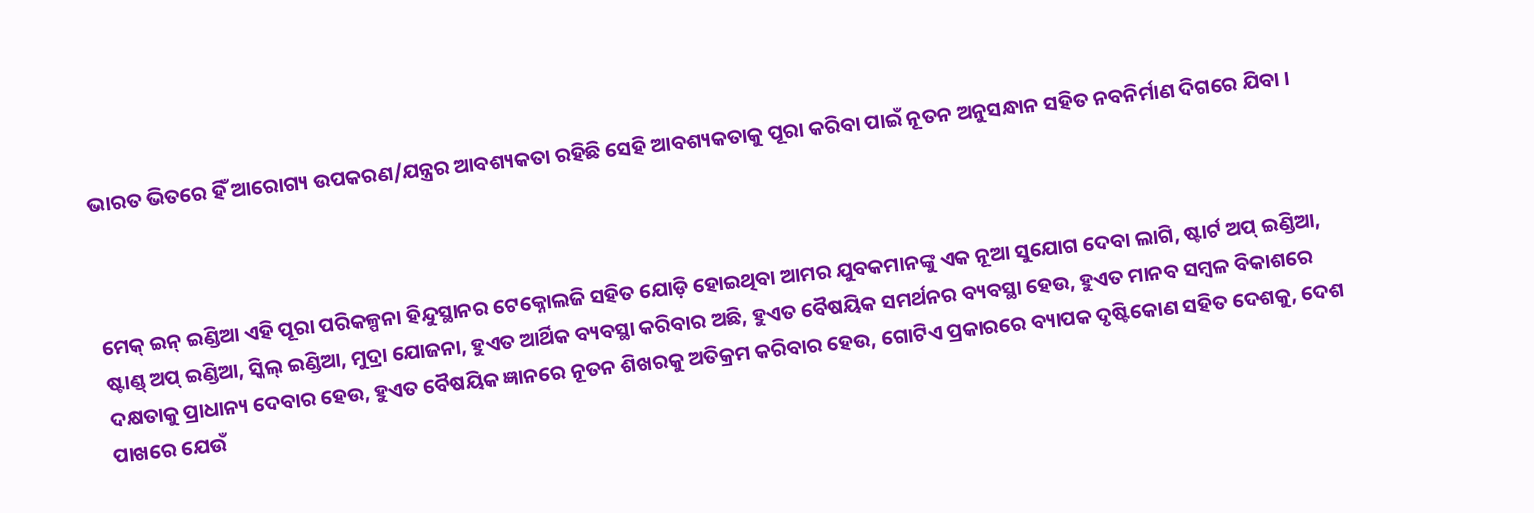ଭାରତ ଭିତରେ ହିଁ ଆରୋଗ୍ୟ ଉପକରଣ/ଯନ୍ତ୍ରର ଆବଶ୍ୟକତା ରହିଛି ସେହି ଆବଶ୍ୟକତାକୁ ପୂରା କରିବା ପାଇଁ ନୂତନ ଅନୁସନ୍ଧାନ ସହିତ ନବନିର୍ମାଣ ଦିଗରେ ଯିବା ।



ମେକ୍ ଇନ୍ ଇଣ୍ଡିଆ ଏହି ପୂରା ପରିକଳ୍ପନା ହିନ୍ଦୁସ୍ଥାନର ଟେକ୍ନୋଲଜି ସହିତ ଯୋଡ଼ି ହୋଇଥିବା ଆମର ଯୁବକମାନଙ୍କୁ ଏକ ନୂଆ ସୁଯୋଗ ଦେବା ଲାଗି, ଷ୍ଟାର୍ଟ ଅପ୍ ଇଣ୍ଡିଆ, ଷ୍ଟାଣ୍ଡ୍ ଅପ୍ ଇଣ୍ଡିଆ, ସ୍କିଲ୍ ଇଣ୍ଡିଆ, ମୁଦ୍ରା ଯୋଜନା, ହୁଏତ ଆର୍ଥିକ ବ୍ୟବସ୍ଥା କରିବାର ଅଛି, ହୁଏତ ବୈଷୟିକ ସମର୍ଥନର ବ୍ୟବସ୍ଥା ହେଉ, ହୁଏତ ମାନବ ସମ୍ବଳ ବିକାଶରେ ଦକ୍ଷତାକୁ ପ୍ରାଧାନ୍ୟ ଦେବାର ହେଉ, ହୁଏତ ବୈଷୟିକ ଜ୍ଞାନରେ ନୂତନ ଶିଖରକୁ ଅତିକ୍ରମ କରିବାର ହେଉ, ଗୋଟିଏ ପ୍ରକାରରେ ବ୍ୟାପକ ଦୃଷ୍ଟିକୋଣ ସହିତ ଦେଶକୁ, ଦେଶ ପାଖରେ ଯେଉଁ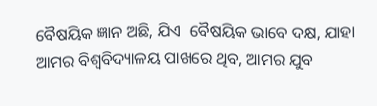ବୈଷୟିକ ଜ୍ଞାନ ଅଛି, ଯିଏ  ବୈଷୟିକ ଭାବେ ଦକ୍ଷ, ଯାହା ଆମର ବିଶ୍ୱବିଦ୍ୟାଳୟ ପାଖରେ ଥିବ, ଆମର ଯୁବ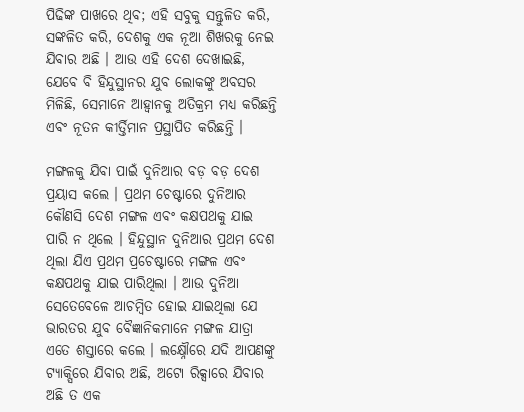ପିଢିଙ୍କ ପାଖରେ ଥିବ; ଏହି ସବୁକୁ ସନ୍ତୁଳିତ କରି, ସଙ୍କଳିତ କରି, ଦେଶକୁ ଏକ ନୂଆ ଶିଖରକୁ ନେଇ ଯିବାର ଅଛି । ଆଉ ଏହି ଦେଶ ଦେଖାଇଛି, ଯେବେ ବି ହିନ୍ଦୁସ୍ଥାନର ଯୁବ ଲୋକଙ୍କୁ ଅବସର ମିଳିଛି, ସେମାନେ ଆହ୍ୱାନକୁ ଅତିକ୍ରମ ମଧ୍ୟ କରିଛନ୍ତି ଏବଂ ନୂତନ କୀର୍ତ୍ତିମାନ ପ୍ରସ୍ଥାପିତ କରିଛନ୍ତି ।

ମଙ୍ଗଳକୁ ଯିବା ପାଇଁ ଦୁନିଆର ବଡ଼ ବଡ଼ ଦେଶ ପ୍ରୟାସ କଲେ । ପ୍ରଥମ ଚେଷ୍ଟାରେ ଦୁନିଆର କୌଣସି ଦେଶ ମଙ୍ଗଳ ଏବଂ କକ୍ଷପଥକୁ ଯାଇ ପାରି ନ ଥିଲେ । ହିନ୍ଦୁସ୍ଥାନ ଦୁନିଆର ପ୍ରଥମ ଦେଶ ଥିଲା ଯିଏ ପ୍ରଥମ ପ୍ରଚେଷ୍ଟାରେ ମଙ୍ଗଳ ଏବଂ କକ୍ଷପଥକୁ ଯାଇ ପାରିଥିଲା । ଆଉ ଦୁନିଆ ସେତେବେଳେ ଆଚମ୍ବିତ ହୋଇ ଯାଇଥିଲା ଯେ ଭାରତର ଯୁବ ବୈଜ୍ଞାନିକମାନେ ମଙ୍ଗଳ ଯାତ୍ରା ଏତେ ଶସ୍ତାରେ କଲେ । ଲକ୍ଷ୍ନୌରେ ଯଦି ଆପଣଙ୍କୁ ଟ୍ୟାକ୍ସିରେ ଯିବାର ଅଛି, ଅଟୋ ରିକ୍ସାରେ ଯିବାର ଅଛି ତ ଏକ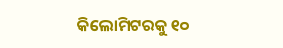କିଲୋମିଟରକୁ ୧୦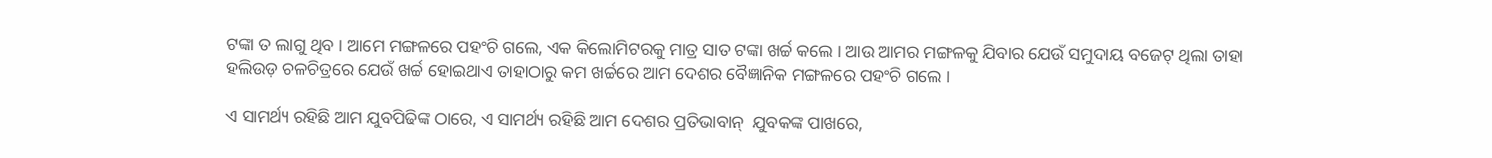ଟଙ୍କା ତ ଲାଗୁ ଥିବ । ଆମେ ମଙ୍ଗଳରେ ପହଂଚି ଗଲେ, ଏକ କିଲୋମିଟରକୁ ମାତ୍ର ସାତ ଟଙ୍କା ଖର୍ଚ୍ଚ କଲେ । ଆଉ ଆମର ମଙ୍ଗଳକୁ ଯିବାର ଯେଉଁ ସମୁଦାୟ ବଜେଟ୍ ଥିଲା ତାହା ହଲିଉଡ଼ ଚଳଚିତ୍ରରେ ଯେଉଁ ଖର୍ଚ୍ଚ ହୋଇଥାଏ ତାହାଠାରୁ କମ ଖର୍ଚ୍ଚରେ ଆମ ଦେଶର ବୈଜ୍ଞାନିକ ମଙ୍ଗଳରେ ପହଂଚି ଗଲେ ।

ଏ ସାମର୍ଥ୍ୟ ରହିଛି ଆମ ଯୁବପିଢିଙ୍କ ଠାରେ, ଏ ସାମର୍ଥ୍ୟ ରହିଛି ଆମ ଦେଶର ପ୍ରତିଭାବାନ୍  ଯୁବକଙ୍କ ପାଖରେ,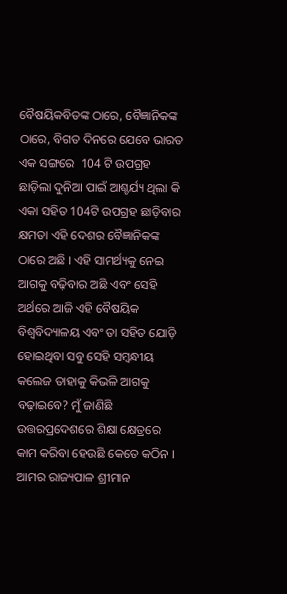ବୈଷୟିକବିତଙ୍କ ଠାରେ, ବୈଜ୍ଞାନିକଙ୍କ ଠାରେ, ବିଗତ ଦିନରେ ଯେବେ ଭାରତ ଏକ ସଙ୍ଗରେ  104 ଟି ଉପଗ୍ରହ ଛାଡ଼ିଲା ଦୁନିଆ ପାଇଁ ଆଶ୍ଚର୍ଯ୍ୟ ଥିଲା କି ଏକା ସହିତ 104ଟି ଉପଗ୍ରହ ଛାଡ଼ିବାର କ୍ଷମତା ଏହି ଦେଶର ବୈଜ୍ଞାନିକଙ୍କ ଠାରେ ଅଛି । ଏହି ସାମର୍ଥ୍ୟକୁ ନେଇ ଆଗକୁ ବଢ଼ିବାର ଅଛି ଏବଂ ସେହି ଅର୍ଥରେ ଆଜି ଏହି ବୈଷୟିକ ବିଶ୍ୱବିଦ୍ୟାଳୟ ଏବଂ ତା ସହିତ ଯୋଡ଼ି ହୋଇଥିବା ସବୁ ସେହି ସମ୍ବନ୍ଧୀୟ କଲେଜ ତାହାକୁ କିଭଳି ଆଗକୁ ବଢ଼ାଇବେ? ମୁଁ ଜାଣିଛି ଉତ୍ତରପ୍ରଦେଶରେ ଶିକ୍ଷା କ୍ଷେତ୍ରରେ କାମ କରିବା ହେଉଛି କେତେ କଠିନ । ଆମର ରାଜ୍ୟପାଳ ଶ୍ରୀମାନ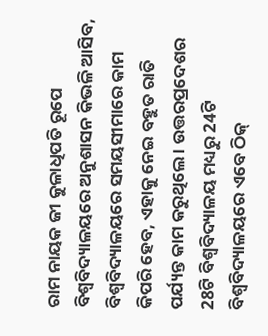ରାମ ନାୟକ ଜୀ କୁଳାଧିପତି ରୂପେ ବିଶ୍ୱବିଦ୍ୟାଳୟରେ ଅନୁଶାସନ କିଭଳି ଆସିବ, ବିଶ୍ୱବିଦ୍ୟାଳୟରେ ସମୟସୀମାରେ କାମ କିପରି ହେବ, ଏହାକୁ ନେଇ ବହୁତ ରାତି ପର୍ଯ୍ୟନ୍ତ କାମ କରୁଥିଲେ । ଉତ୍ତରପ୍ରଦେଶର 28ଟି ବିଶ୍ୱବିଦ୍ୟାଳୟ ମଧ୍ୟରୁ 24ଟି ବିଶ୍ୱବିଦ୍ୟାଳୟରେ ଏବେ ଠିକ୍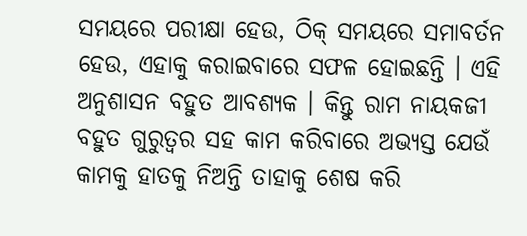ସମୟରେ ପରୀକ୍ଷା ହେଉ, ଠିକ୍ ସମୟରେ ସମାବର୍ତନ ହେଉ, ଏହାକୁ କରାଇବାରେ ସଫଳ ହୋଇଛନ୍ତି । ଏହି ଅନୁଶାସନ ବହୁତ ଆବଶ୍ୟକ । କିନ୍ତୁ ରାମ ନାୟକଜୀ ବହୁତ ଗୁରୁତ୍ଵର ସହ କାମ କରିବାରେ ଅଭ୍ୟସ୍ତ ଯେଉଁ କାମକୁ ହାତକୁ ନିଅନ୍ତି ତାହାକୁ ଶେଷ କରି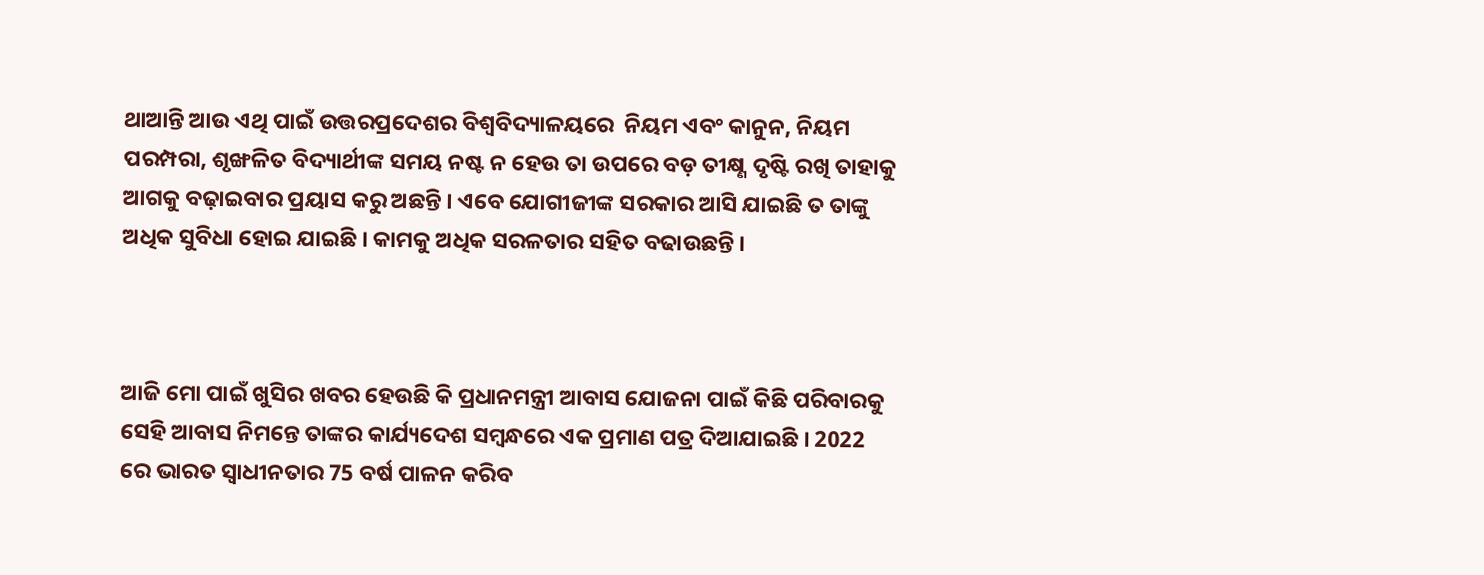ଥାଆନ୍ତି ଆଉ ଏଥି ପାଇଁ ଉତ୍ତରପ୍ରଦେଶର ବିଶ୍ୱବିଦ୍ୟାଳୟରେ  ନିୟମ ଏବଂ କାନୁନ, ନିୟମ ପରମ୍ପରା, ଶୃଙ୍ଖଳିତ ବିଦ୍ୟାର୍ଥୀଙ୍କ ସମୟ ନଷ୍ଟ ନ ହେଉ ତା ଉପରେ ବଡ଼ ତୀକ୍ଷ୍ଣ ଦୃଷ୍ଟି ରଖି ତାହାକୁ ଆଗକୁ ବଢ଼ାଇବାର ପ୍ରୟାସ କରୁ ଅଛନ୍ତି । ଏବେ ଯୋଗୀଜୀଙ୍କ ସରକାର ଆସି ଯାଇଛି ତ ତାଙ୍କୁ ଅଧିକ ସୁବିଧା ହୋଇ ଯାଇଛି । କାମକୁ ଅଧିକ ସରଳତାର ସହିତ ବଢାଉଛନ୍ତି ।



ଆଜି ମୋ ପାଇଁ ଖୁସିର ଖବର ହେଉଛି କି ପ୍ରଧାନମନ୍ତ୍ରୀ ଆବାସ ଯୋଜନା ପାଇଁ କିଛି ପରିବାରକୁ ସେହି ଆବାସ ନିମନ୍ତେ ତାଙ୍କର କାର୍ଯ୍ୟଦେଶ ସମ୍ବନ୍ଧରେ ଏକ ପ୍ରମାଣ ପତ୍ର ଦିଆଯାଇଛି । 2022 ରେ ଭାରତ ସ୍ୱାଧୀନତାର 75 ବର୍ଷ ପାଳନ କରିବ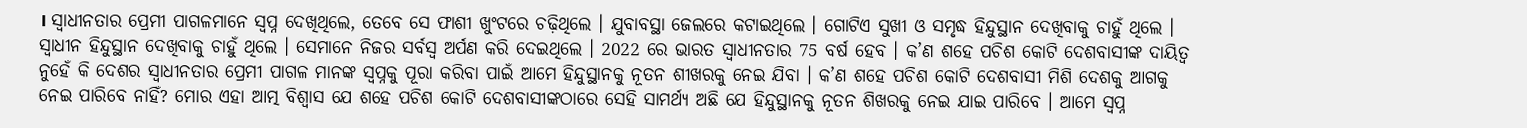। ସ୍ୱାଧୀନତାର ପ୍ରେମୀ ପାଗଳମାନେ ସ୍ୱପ୍ନ ଦେଖିଥିଲେ, ତେବେ ସେ ଫାଶୀ ଖୁଂଟରେ ଚଢ଼ିଥିଲେ । ଯୁବାବସ୍ଥା ଜେଲରେ କଟାଇଥିଲେ । ଗୋଟିଏ ସୁଖୀ ଓ ସମୃଦ୍ଧ ହିନ୍ଦୁସ୍ଥାନ ଦେଖିବାକୁ ଚାହୁଁ ଥିଲେ । ସ୍ୱାଧୀନ ହିନ୍ଦୁସ୍ଥାନ ଦେଖିବାକୁ ଚାହୁଁ ଥିଲେ । ସେମାନେ ନିଜର ସର୍ବସ୍ୱ ଅର୍ପଣ କରି ଦେଇଥିଲେ । 2022 ରେ ଭାରତ ସ୍ୱାଧୀନତାର 75 ବର୍ଷ ହେବ । କ’ଣ ଶହେ ପଚିଶ କୋଟି ଦେଶବାସୀଙ୍କ ଦାୟିତ୍ୱ ନୁହେଁ କି ଦେଶର ସ୍ୱାଧୀନତାର ପ୍ରେମୀ ପାଗଳ ମାନଙ୍କ ସ୍ୱପ୍ନକୁ ପୂରା କରିବା ପାଇଁ ଆମେ ହିନ୍ଦୁସ୍ଥାନକୁ ନୂତନ ଶୀଖରକୁ ନେଇ ଯିବା । କ’ଣ ଶହେ ପଚିଶ କୋଟି ଦେଶବାସୀ ମିଶି ଦେଶକୁ ଆଗକୁ ନେଇ ପାରିବେ ନାହିଁ? ମୋର ଏହା ଆତ୍ମ ବିଶ୍ୱାସ ଯେ ଶହେ ପଚିଶ କୋଟି ଦେଶବାସୀଙ୍କଠାରେ ସେହି ସାମର୍ଥ୍ୟ ଅଛି ଯେ ହିନ୍ଦୁସ୍ଥାନକୁ ନୂତନ ଶିଖରକୁ ନେଇ ଯାଇ ପାରିବେ । ଆମେ ସ୍ୱପ୍ନ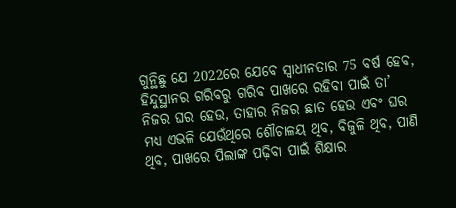ଗୁନ୍ଥିଛୁ ଯେ 2022ରେ ଯେବେ ସ୍ୱାଧୀନତାର 75 ବର୍ଷ ହେବ, ହିନ୍ଦୁସ୍ଥାନର ଗରିବରୁ ଗରିବ ପାଖରେ ରହିବା ପାଇଁ ତା’ ନିଜର ଘର ହେଉ, ତାହାର ନିଜର ଛାତ ହେଉ ଏବଂ ଘର ମଧ୍ୟ ଏଭଳି ଯେଉଁଥିରେ ଶୌଚାଳୟ ଥିବ, ବିଜୁଳି ଥିବ, ପାଣି ଥିବ, ପାଖରେ ପିଲାଙ୍କ ପଢ଼ିବା ପାଇଁ ଶିକ୍ଷାର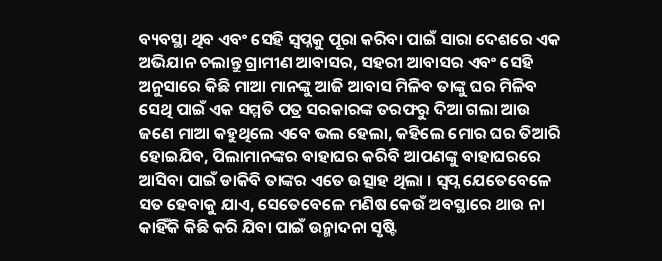ବ୍ୟବସ୍ଥା ଥିବ ଏବଂ ସେହି ସ୍ୱପ୍ନକୁ ପୂରା କରିବା ପାଇଁ ସାରା ଦେଶରେ ଏକ ଅଭିଯାନ ଚଲାନ୍ତୁ ଗ୍ରାମୀଣ ଆବାସର, ସହରୀ ଆବାସର ଏବଂ ସେହି ଅନୁସାରେ କିଛି ମାଆ ମାନଙ୍କୁ ଆଜି ଆବାସ ମିଳିବ ତାଙ୍କୁ ଘର ମିଳିବ ସେଥି ପାଇଁ ଏକ ସମ୍ମତି ପତ୍ର ସରକାରଙ୍କ ତରଫରୁ ଦିଆ ଗଲା ଆଉ ଜଣେ ମାଆ କହୁଥିଲେ ଏବେ ଭଲ ହେଲା, କହିଲେ ମୋର ଘର ତିଆରି ହୋଇଯିବ, ପିଲାମାନଙ୍କର ବାହାଘର କରିବି ଆପଣଙ୍କୁ ବାହାଘରରେ ଆସିବା ପାଇଁ ଡାକିବି ତାଙ୍କର ଏତେ ଉତ୍ସାହ ଥିଲା । ସ୍ୱପ୍ନ ଯେତେବେଳେ ସତ ହେବାକୁ ଯାଏ, ସେତେବେଳେ ମଣିଷ କେଉଁ ଅବସ୍ଥାରେ ଥାଉ ନା କାହିଁକି କିଛି କରି ଯିବା ପାଇଁ ଉନ୍ମାଦନା ସୃଷ୍ଟି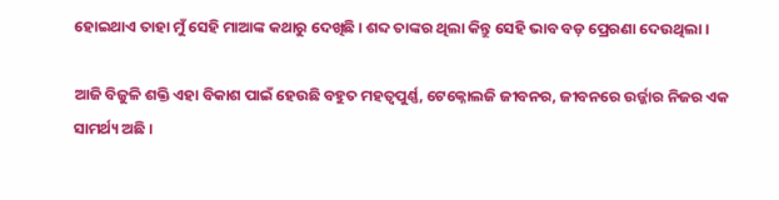ହୋଇଥାଏ ତାହା ମୁଁ ସେହି ମାଆଙ୍କ କଥାରୁ ଦେଖିଛି । ଶବ୍ଦ ତାଙ୍କର ଥିଲା କିନ୍ତୁ ସେହି ଭାବ ବଡ଼ ପ୍ରେରଣା ଦେଉଥିଲା ।

ଆଜି ବିଜୁଳି ଶକ୍ତି ଏହା ବିକାଶ ପାଇଁ ହେଉଛି ବହୁତ ମହତ୍ୱପୁର୍ଣ୍ଣ, ଟେକ୍ନୋଲଜି ଜୀବନର, ଜୀବନରେ ଉର୍ଜ୍ଜାର ନିଜର ଏକ ସାମର୍ଥ୍ୟ ଅଛି ।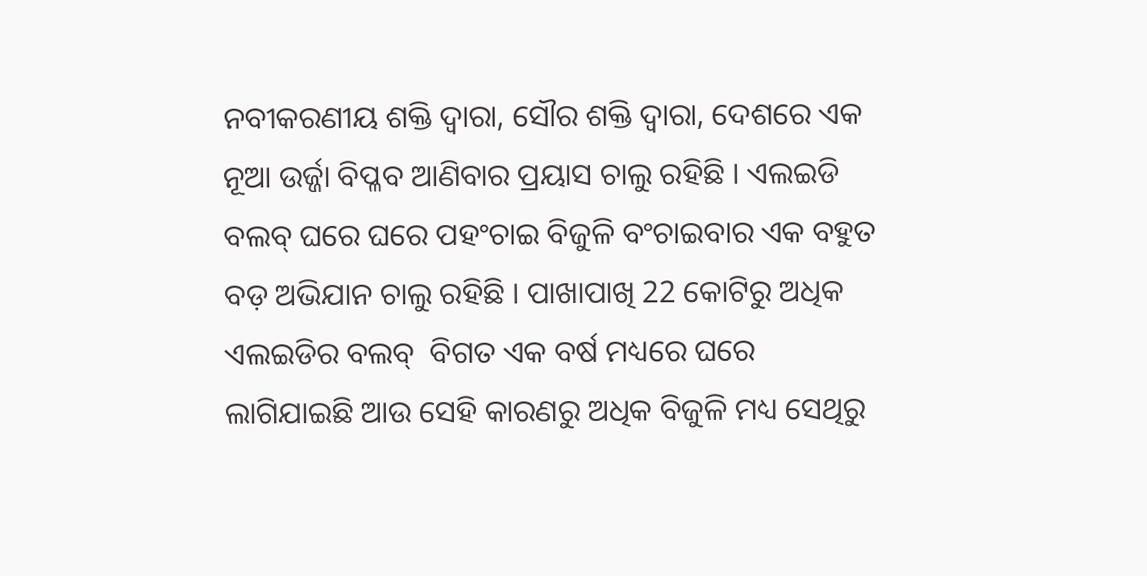ନବୀକରଣୀୟ ଶକ୍ତି ଦ୍ୱାରା, ସୌର ଶକ୍ତି ଦ୍ୱାରା, ଦେଶରେ ଏକ ନୂଆ ଉର୍ଜ୍ଜା ବିପ୍ଳବ ଆଣିବାର ପ୍ରୟାସ ଚାଲୁ ରହିଛି । ଏଲଇଡି ବଲବ୍ ଘରେ ଘରେ ପହଂଚାଇ ବିଜୁଳି ବଂଚାଇବାର ଏକ ବହୁତ ବଡ଼ ଅଭିଯାନ ଚାଲୁ ରହିଛି । ପାଖାପାଖି 22 କୋଟିରୁ ଅଧିକ ଏଲଇଡିର ବଲବ୍  ବିଗତ ଏକ ବର୍ଷ ମଧ୍ୟରେ ଘରେ ଲାଗିଯାଇଛି ଆଉ ସେହି କାରଣରୁ ଅଧିକ ବିଜୁଳି ମଧ୍ୟ ସେଥିରୁ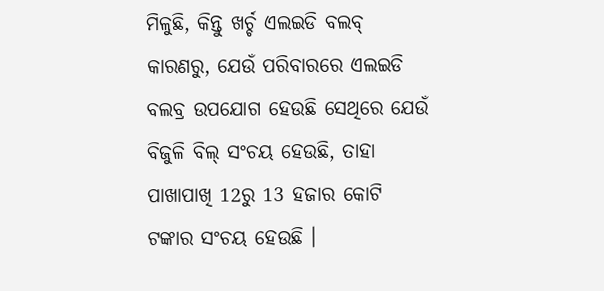ମିଳୁଛି, କିନ୍ତୁ ଖର୍ଚ୍ଚ ଏଲଇଡି ବଲବ୍ କାରଣରୁ, ଯେଉଁ ପରିବାରରେ ଏଲଇଡି ବଲବ୍ର ଉପଯୋଗ ହେଉଛି ସେଥିରେ ଯେଉଁ ବିଜୁଳି ବିଲ୍ ସଂଚୟ ହେଉଛି, ତାହା ପାଖାପାଖି 12ରୁ 13 ହଜାର କୋଟି ଟଙ୍କାର ସଂଚୟ ହେଉଛି ।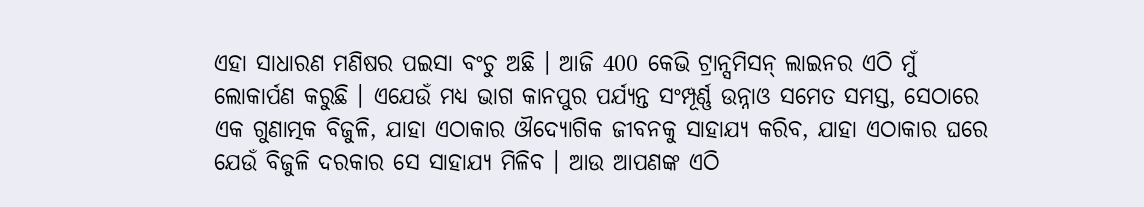ଏହା ସାଧାରଣ ମଣିଷର ପଇସା ବଂଚୁ ଅଛି । ଆଜି 400 କେଭି ଟ୍ରାନ୍ସମିସନ୍ ଲାଇନର ଏଠି ମୁଁ ଲୋକାର୍ପଣ କରୁଛି । ଏଯେଉଁ ମଧ୍ୟ ଭାଗ କାନପୁର ପର୍ଯ୍ୟନ୍ତ ସଂମ୍ପୂର୍ଣ୍ଣ ଉନ୍ନାଓ ସମେତ ସମସ୍ତ, ସେଠାରେ ଏକ ଗୁଣାତ୍ମକ ବିଜୁଳି, ଯାହା ଏଠାକାର ଔଦ୍ୟୋଗିକ ଜୀବନକୁ ସାହାଯ୍ୟ କରିବ, ଯାହା ଏଠାକାର ଘରେ ଯେଉଁ ବିଜୁଳି ଦରକାର ସେ ସାହାଯ୍ୟ ମିଳିବ । ଆଉ ଆପଣଙ୍କ ଏଠି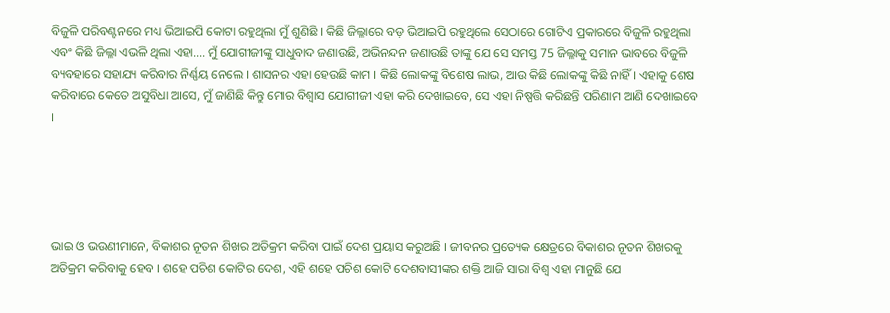ବିଜୁଳି ପରିବଣ୍ଟନରେ ମଧ୍ୟ ଭିଆଇପି କୋଟା ରହୁଥିଲା ମୁଁ ଶୁଣିଛି । କିଛି ଜିଲ୍ଳାରେ ବଡ଼ ଭିଆଇପି ରହୁଥିଲେ ସେଠାରେ ଗୋଟିଏ ପ୍ରକାରରେ ବିଜୁଳି ରହୁଥିଲା ଏବଂ କିଛି ଜିଲ୍ଳା ଏଭଳି ଥିଲା ଏହା.... ମୁଁ ଯୋଗୀଜୀଙ୍କୁ ସାଧୁବାଦ ଜଣାଉଛି, ଅଭିନନ୍ଦନ ଜଣାଉଛି ତାଙ୍କୁ ଯେ ସେ ସମସ୍ତ 75 ଜିଲ୍ଳାକୁ ସମାନ ଭାବରେ ବିଜୁଳି ବ୍ୟବହାରେ ସହାଯ୍ୟ କରିବାର ନିର୍ଣ୍ଣୟ ନେଲେ । ଶାସନର ଏହା ହେଉଛି କାମ । କିଛି ଲୋକଙ୍କୁ ବିଶେଷ ଲାଭ, ଆଉ କିଛି ଲୋକଙ୍କୁ କିଛି ନାହିଁ । ଏହାକୁ ଶେଷ କରିବାରେ କେତେ ଅସୁବିଧା ଆସେ, ମୁଁ ଜାଣିଛି କିନ୍ତୁ ମୋର ବିଶ୍ୱାସ ଯୋଗୀଜୀ ଏହା କରି ଦେଖାଇବେ, ସେ ଏହା ନିଷ୍ପତ୍ତି କରିଛନ୍ତି ପରିଣାମ ଆଣି ଦେଖାଇବେ ।





ଭାଇ ଓ ଭଉଣୀମାନେ, ବିକାଶର ନୂତନ ଶିଖର ଅତିକ୍ରମ କରିବା ପାଇଁ ଦେଶ ପ୍ରୟାସ କରୁଅଛି । ଜୀବନର ପ୍ରତ୍ୟେକ କ୍ଷେତ୍ରରେ ବିକାଶର ନୂତନ ଶିଖରକୁ ଅତିକ୍ରମ କରିବାକୁ ହେବ । ଶହେ ପଚିଶ କୋଟିର ଦେଶ, ଏହି ଶହେ ପଚିଶ କୋଟି ଦେଶବାସୀଙ୍କର ଶକ୍ତି ଆଜି ସାରା ବିଶ୍ୱ ଏହା ମାନୁଛି ଯେ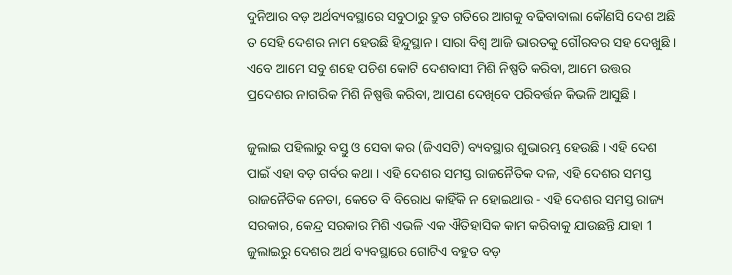ଦୁନିଆର ବଡ଼ ଅର୍ଥବ୍ୟବସ୍ଥାରେ ସବୁଠାରୁ ଦ୍ରୁତ ଗତିରେ ଆଗକୁ ବଢିବାବାଲା କୌଣସି ଦେଶ ଅଛି ତ ସେହି ଦେଶର ନାମ ହେଉଛି ହିନ୍ଦୁସ୍ଥାନ । ସାରା ବିଶ୍ୱ ଆଜି ଭାରତକୁ ଗୌରବର ସହ ଦେଖୁଛି । ଏବେ ଆମେ ସବୁ ଶହେ ପଚିଶ କୋଟି ଦେଶବାସୀ ମିଶି ନିଷ୍ପତି କରିବା, ଆମେ ଉତ୍ତର ପ୍ରଦେଶର ନାଗରିକ ମିଶି ନିଷ୍ପତ୍ତି କରିବା, ଆପଣ ଦେଖିବେ ପରିବର୍ତ୍ତନ କିଭଳି ଆସୁଛି ।

ଜୁଲାଇ ପହିଲାରୁ ବସ୍ତୁ ଓ ସେବା କର (ଜିଏସଟି) ବ୍ୟବସ୍ଥାର ଶୁଭାରମ୍ଭ ହେଉଛି । ଏହି ଦେଶ ପାଇଁ ଏହା ବଡ଼ ଗର୍ବର କଥା । ଏହି ଦେଶର ସମସ୍ତ ରାଜନୈତିକ ଦଳ, ଏହି ଦେଶର ସମସ୍ତ ରାଜନୈତିକ ନେତା, କେତେ ବି ବିରୋଧ କାହିଁକି ନ ହୋଇଥାଉ - ଏହି ଦେଶର ସମସ୍ତ ରାଜ୍ୟ ସରକାର, କେନ୍ଦ୍ର ସରକାର ମିଶି ଏଭଳି ଏକ ଐତିହାସିକ କାମ କରିବାକୁ ଯାଉଛନ୍ତି ଯାହା 1 ଜୁଲାଇରୁ ଦେଶର ଅର୍ଥ ବ୍ୟବସ୍ଥାରେ ଗୋଟିଏ ବହୁତ ବଡ଼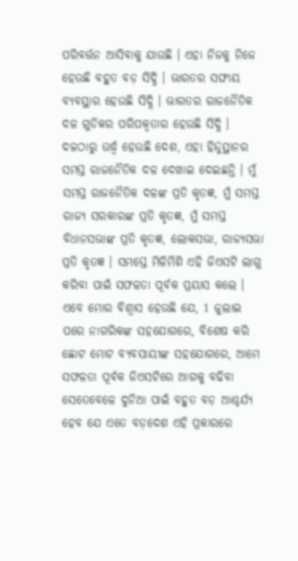ପରିବର୍ତ୍ତନ ଆସିବାକୁ ଯାଉଛି । ଏହା ନିଜକୁ ନିଜେ ହେଉଛି ବହୁତ ବଡ଼ ସିଦ୍ଧି । ଭାରତର ସଙ୍ଘୀୟ ବ୍ୟବସ୍ଥାର ହେଉଛି ସିଦ୍ଧି । ଭାରତର ରାଜନୈତିକ ଦଳ ଗୁଡିକର ପରିପକ୍ୱତାର ହେଉଛି ସିଦ୍ଧି । ଦଳଠାରୁ ଉର୍ଦ୍ଧ୍ଵ ହେଉଛି ଦେଶ, ଏହା ହିନ୍ଦୁସ୍ଥାନର ସମସ୍ତ ରାଜନୈତିକ ଦଳ ଦେଖାଇ ଦେଇଛନ୍ତି । ମୁଁ ସମସ୍ତ ରାଜନୈତିକ ଦଳଙ୍କ ପ୍ରତି କୃତଜ୍ଞ, ମୁଁ ସମସ୍ତ ରାଜ୍ୟ ସରକାରଙ୍କ ପ୍ରତି କୃତଜ୍ଞ, ମୁଁ ସମସ୍ତ ବିଧାନସଭାଙ୍କ ପ୍ରତି କୃତଜ୍ଞ, ଲୋକସଭା, ରାଜ୍ୟସଭା ପ୍ରତି କୃତଜ୍ଞ । ସମସ୍ତେ ମିଳିମିଶି ଏହି ଜିଏସଟି ଲାଗୁ କରିବା ପାଇଁ ସଫଳତା ପୂର୍ବକ ପ୍ରୟାସ କଲେ । ଏବେ ମୋର ବିଶ୍ୱାସ ହେଉଛି ଯେ, 1 ଜୁଲାଇ ପରେ ନାଗରିକଙ୍କ ସହଯୋଗରେ, ବିଶେଷ କରି ଛୋଟ ମୋଟ ବ୍ୟବସାୟୀଙ୍କ ସହଯୋଗରେ, ଆମେ ସଫଳତା ପୂର୍ବକ ଜିଏସଟିରେ ଆଗକୁ ବଢିବା ସେତେବେଳେ ଦୁନିଆ ପାଇଁ ବହୁତ ବଡ଼ ଆଶ୍ଚର୍ଯ୍ୟ ହେବ ଯେ ଏତେ ବଡ଼ଦେଶ ଏହି ପ୍ରକାରରେ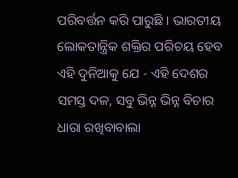ପରିବର୍ତ୍ତନ କରି ପାରୁଛି । ଭାରତୀୟ ଲୋକତାନ୍ତ୍ରିକ ଶକ୍ତିର ପରିଚୟ ହେବ ଏହି ଦୁନିଆକୁ ଯେ - ଏହି ଦେଶର ସମସ୍ତ ଦଳ, ସବୁ ଭିନ୍ନ ଭିନ୍ନ ବିଚାର ଧାରା ରଖିବାବାଲା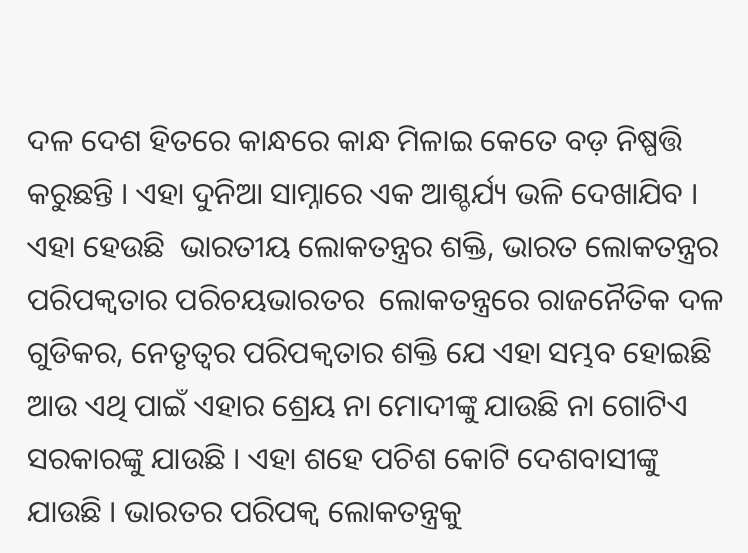ଦଳ ଦେଶ ହିତରେ କାନ୍ଧରେ କାନ୍ଧ ମିଳାଇ କେତେ ବଡ଼ ନିଷ୍ପତ୍ତି କରୁଛନ୍ତି । ଏହା ଦୁନିଆ ସାମ୍ନାରେ ଏକ ଆଶ୍ଚର୍ଯ୍ୟ ଭଳି ଦେଖାଯିବ । ଏହା ହେଉଛି  ଭାରତୀୟ ଲୋକତନ୍ତ୍ରର ଶକ୍ତି, ଭାରତ ଲୋକତନ୍ତ୍ରର ପରିପକ୍ୱତାର ପରିଚୟଭାରତର  ଲୋକତନ୍ତ୍ରରେ ରାଜନୈତିକ ଦଳ ଗୁଡିକର, ନେତୃତ୍ୱର ପରିପକ୍ୱତାର ଶକ୍ତି ଯେ ଏହା ସମ୍ଭବ ହୋଇଛି ଆଉ ଏଥି ପାଇଁ ଏହାର ଶ୍ରେୟ ନା ମୋଦୀଙ୍କୁ ଯାଉଛି ନା ଗୋଟିଏ ସରକାରଙ୍କୁ ଯାଉଛି । ଏହା ଶହେ ପଚିଶ କୋଟି ଦେଶବାସୀଙ୍କୁ ଯାଉଛି । ଭାରତର ପରିପକ୍ୱ ଲୋକତନ୍ତ୍ରକୁ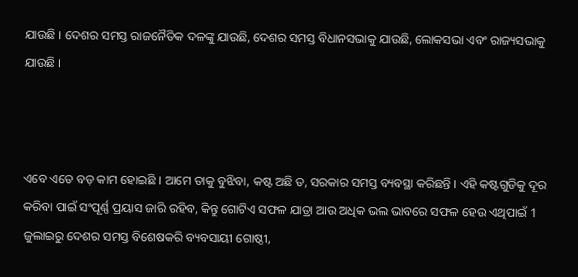ଯାଉଛି । ଦେଶର ସମସ୍ତ ରାଜନୈତିକ ଦଳଙ୍କୁ ଯାଉଛି, ଦେଶର ସମସ୍ତ ବିଧାନସଭାକୁ ଯାଉଛି, ଲୋକସଭା ଏବଂ ରାଜ୍ୟସଭାକୁ ଯାଉଛି ।



ଏବେ ଏତେ ବଡ଼ କାମ ହୋଇଛି । ଆମେ ତାକୁ ବୁଝିବା, କଷ୍ଟ ଅଛି ତ, ସରକାର ସମସ୍ତ ବ୍ୟବସ୍ଥା କରିଛନ୍ତି । ଏହି କଷ୍ଟଗୁଡିକୁ ଦୂର କରିବା ପାଇଁ ସଂପୂର୍ଣ୍ଣ ପ୍ରୟାସ ଜାରି ରହିବ, କିନ୍ତୁ ଗୋଟିଏ ସଫଳ ଯାତ୍ରା ଆଉ ଅଧିକ ଭଲ ଭାବରେ ସଫଳ ହେଉ ଏଥିପାଇଁ 1 ଜୁଲାଇରୁ ଦେଶର ସମସ୍ତ ବିଶେଷକରି ବ୍ୟବସାୟୀ ଗୋଷ୍ଠୀ,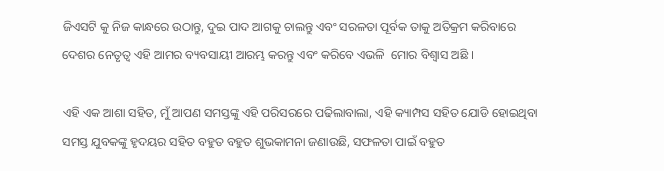ଜିଏସଟି କୁ ନିଜ କାନ୍ଧରେ ଉଠାନ୍ତୁ, ଦୁଇ ପାଦ ଆଗକୁ ଚାଲନ୍ତୁ ଏବଂ ସରଳତା ପୂର୍ବକ ତାକୁ ଅତିକ୍ରମ କରିବାରେ ଦେଶର ନେତୃତ୍ୱ ଏହି ଆମର ବ୍ୟବସାୟୀ ଆରମ୍ଭ କରନ୍ତୁ ଏବଂ କରିବେ ଏଭଳି  ମୋର ବିଶ୍ୱାସ ଅଛି ।

ଏହି ଏକ ଆଶା ସହିତ, ମୁଁ ଆପଣ ସମସ୍ତଙ୍କୁ ଏହି ପରିସରରେ ପଢିଲାବାଲା, ଏହି କ୍ୟାମ୍ପସ ସହିତ ଯୋଡି ହୋଇଥିବା ସମସ୍ତ ଯୁବକଙ୍କୁ ହୃଦୟର ସହିତ ବହୁତ ବହୁତ ଶୁଭକାମନା ଜଣାଉଛି, ସଫଳତା ପାଇଁ ବହୁତ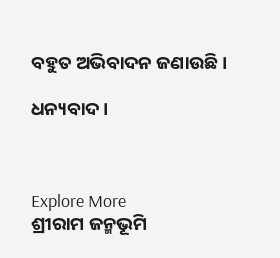ବହୁତ ଅଭିବାଦନ ଜଣାଉଛି ।

ଧନ୍ୟବାଦ ।



Explore More
ଶ୍ରୀରାମ ଜନ୍ମଭୂମି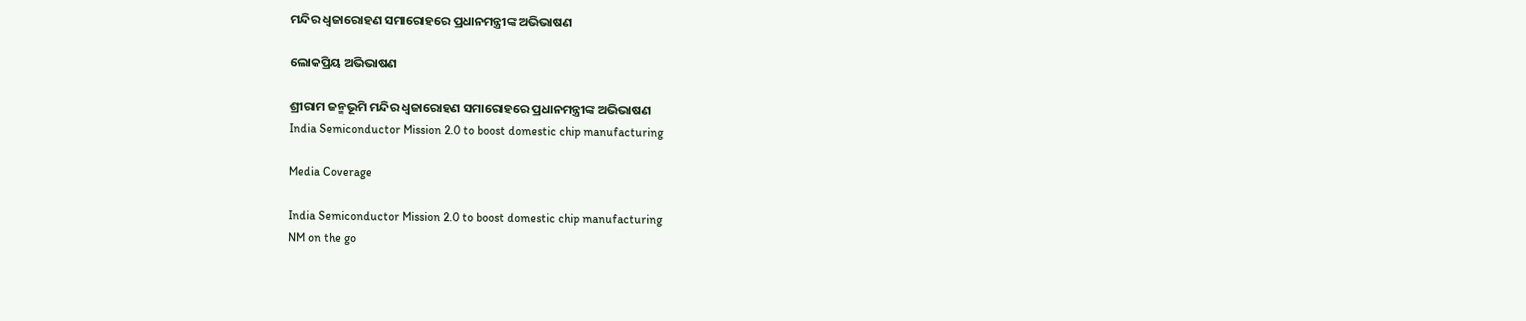ମନ୍ଦିର ଧ୍ଵଜାରୋହଣ ସମାରୋହରେ ପ୍ରଧାନମନ୍ତ୍ରୀଙ୍କ ଅଭିଭାଷଣ

ଲୋକପ୍ରିୟ ଅଭିଭାଷଣ

ଶ୍ରୀରାମ ଜନ୍ମଭୂମି ମନ୍ଦିର ଧ୍ଵଜାରୋହଣ ସମାରୋହରେ ପ୍ରଧାନମନ୍ତ୍ରୀଙ୍କ ଅଭିଭାଷଣ
India Semiconductor Mission 2.0 to boost domestic chip manufacturing

Media Coverage

India Semiconductor Mission 2.0 to boost domestic chip manufacturing
NM on the go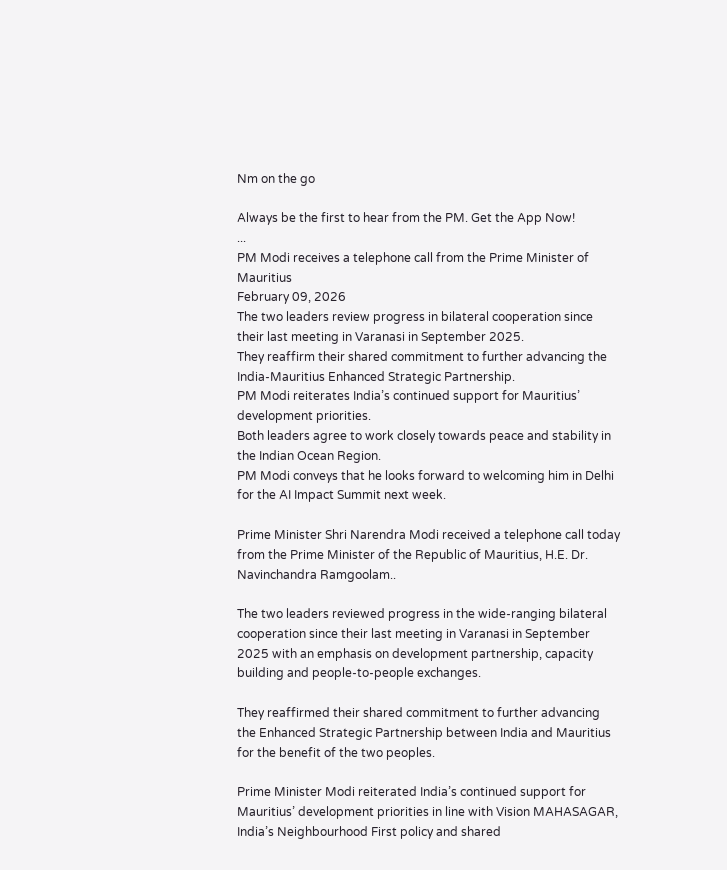Nm on the go

Always be the first to hear from the PM. Get the App Now!
...
PM Modi receives a telephone call from the Prime Minister of Mauritius
February 09, 2026
The two leaders review progress in bilateral cooperation since their last meeting in Varanasi in September 2025.
They reaffirm their shared commitment to further advancing the India-Mauritius Enhanced Strategic Partnership.
PM Modi reiterates India’s continued support for Mauritius’ development priorities.
Both leaders agree to work closely towards peace and stability in the Indian Ocean Region.
PM Modi conveys that he looks forward to welcoming him in Delhi for the AI Impact Summit next week.

Prime Minister Shri Narendra Modi received a telephone call today from the Prime Minister of the Republic of Mauritius, H.E. Dr. Navinchandra Ramgoolam..

The two leaders reviewed progress in the wide-ranging bilateral cooperation since their last meeting in Varanasi in September 2025 with an emphasis on development partnership, capacity building and people-to-people exchanges.

They reaffirmed their shared commitment to further advancing the Enhanced Strategic Partnership between India and Mauritius for the benefit of the two peoples.

Prime Minister Modi reiterated India’s continued support for Mauritius’ development priorities in line with Vision MAHASAGAR, India’s Neighbourhood First policy and shared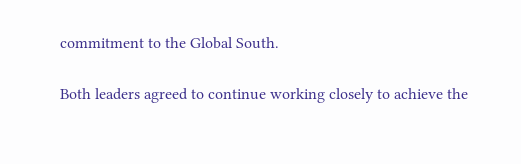commitment to the Global South.

Both leaders agreed to continue working closely to achieve the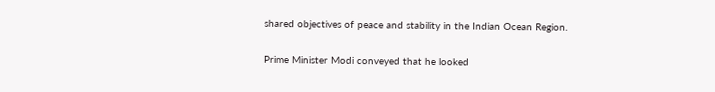shared objectives of peace and stability in the Indian Ocean Region.

Prime Minister Modi conveyed that he looked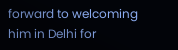forward to welcoming him in Delhi for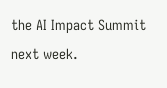the AI Impact Summit next week.